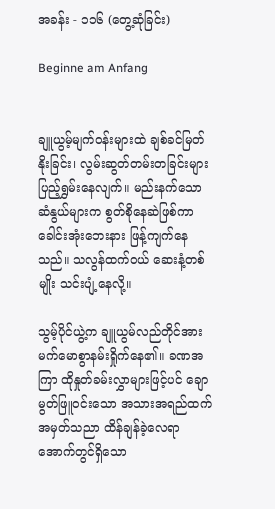အခန်း - ၁၁၆ (တွေ့ဆုံခြင်း)

Beginne am Anfang


ချူယွမ့်မျက်ဝန်းများထဲ ချစ်ခင်မြတ်နိုးခြင်း၊ လွမ်းဆွတ်တမ်းတခြင်းများ ပြည့်ရွှမ်းနေလျက်။ မည်းနက်သောဆံနွယ်များက စွတ်စိုနေဆဲဖြစ်ကာ ခေါင်းအုံးဘေးနား ဖြန့်ကျက်နေသည်။ သလွန်ထက်ဝယ် ဆေးနံ့တစ်မျိုး သင်းပျံ့နေလို့။

သွမ့်ပိုင်ယွဲ့က ချူယွမ်လည်တိုင်အား မက်မောစွာနမ်းရှိုက်နေ၏။ ခဏအကြာ ထိုနှုတ်ခမ်းလွှာများဖြင့်ပင် ချောမွတ်ဖြူဝင်းသော အသားအရည်ထက် အမှတ်သညာ ထိန်ချန်ခဲ့လေရာ အောက်တွင်ရှိသော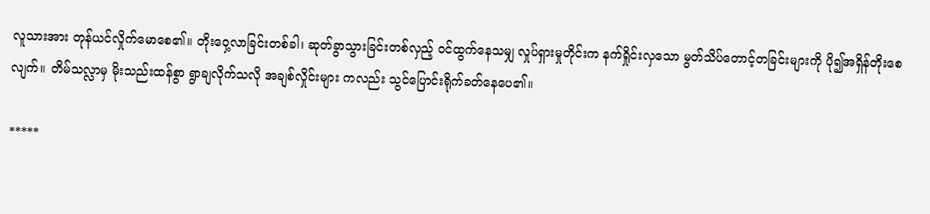လူသားအား တုန်ယင်လှိုက်မောစေ၏။ တိုးဝှေ့လာခြင်းတစ်ခါ၊ ဆုတ်ခွာသွားခြင်းတစ်လှည့် ဝင်ထွက်နေသမျှ လှုပ်ရှားမှုတိုင်းက နက်ရှိုင်းလှသော မွတ်သိပ်တောင့်တခြင်းများကို ပို၍အရှိန်တိုးစေလျက်။ တိမ်သလ္လာမှ မိုးသည်းထန်စွာ ရွာချလိုက်သလို အချစ်လှိုင်းများ ကလည်း သွင်ပြောင်းရိုက်ခတ်နေပေ၏။

*****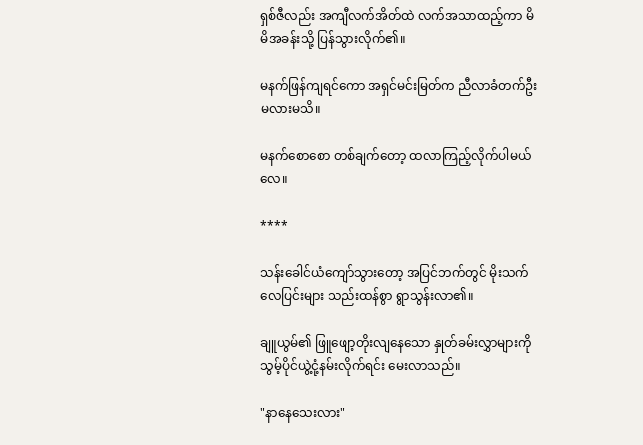ရှစ်ဇီလည်း အကျီလက်အိတ်ထဲ လက်အသာထည့်ကာ မိမိအခန်းသို့ ပြန်သွားလိုက်၏။

မနက်ဖြန်ကျရင်ကော အရှင်မင်းမြတ်က ညီလာခံတက်ဦးမလားမသိ။

မနက်စောစော တစ်ချက်တော့ ထလာကြည့်လိုက်ပါမယ်လေ။

****

သန်းခေါင်ယံကျော်သွားတော့ အပြင်ဘက်တွင် မိုးသက်လေပြင်းများ သည်းထန်စွာ ရွာသွန်းလာ၏။

ချူယွမ်၏ ဖြူဖျော့တိုးလျနေသော နှုတ်ခမ်းလွှာများကို သွမ့်ပိုင်ယွဲ့ငုံ့နမ်းလိုက်ရင်း မေးလာသည်။

"နာနေသေးလား"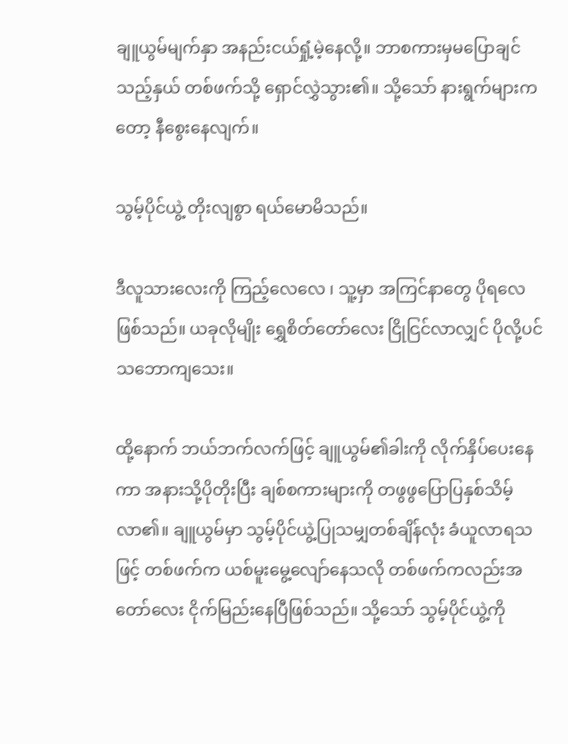ချူယွမ်မျက်နှာ အနည်းငယ်ရှုံ့မဲ့နေလို့။ ဘာစကားမှမပြောချင်သည့်နှယ် တစ်ဖက်သို့ ရှောင်လွှဲသွား၏။ သို့သော် နားရွက်များကတော့ နီစွေးနေလျက်။

သွမ့်ပိုင်ယွဲ့ တိုးလျစွာ ရယ်မောမိသည်။

ဒီလူသားလေးကို ကြည့်လေလေ ၊ သူ့မှာ အကြင်နာတွေ ပိုရလေဖြစ်သည်။ ယခုလိုမျိုး ရွှေစိတ်တော်လေး ငြိုငြင်လာလျှင် ပိုလို့ပင် သဘောကျသေး။

ထို့နောက် ဘယ်ဘက်လက်ဖြင့် ချူယွမ်၏ခါးကို လိုက်နှိပ်ပေးနေကာ အနားသို့ပိုတိုးပြီး ချစ်စကားများကို တဖွဖွပြောပြနှစ်သိမ့်လာ၏။ ချူယွမ်မှာ သွမ့်ပိုင်ယွဲ့ပြုသမျှတစ်ချိန်လုံး ခံယူလာရသဖြင့် တစ်ဖက်က ယစ်မူးမွေ့လျော်နေသလို တစ်ဖက်ကလည်းအတော်လေး ငိုက်မြည်းနေပြီဖြစ်သည်။ သို့သော် သွမ့်ပိုင်ယွဲ့ကို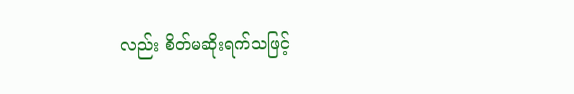လည်း စိတ်မဆိုးရက်သဖြင့်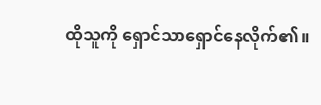ထိုသူကို ရှောင်သာရှောင်နေလိုက်၏။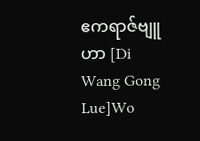ဧကရာဇ်ဗျူဟာ [Di Wang Gong Lue]Wo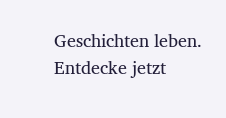Geschichten leben. Entdecke jetzt